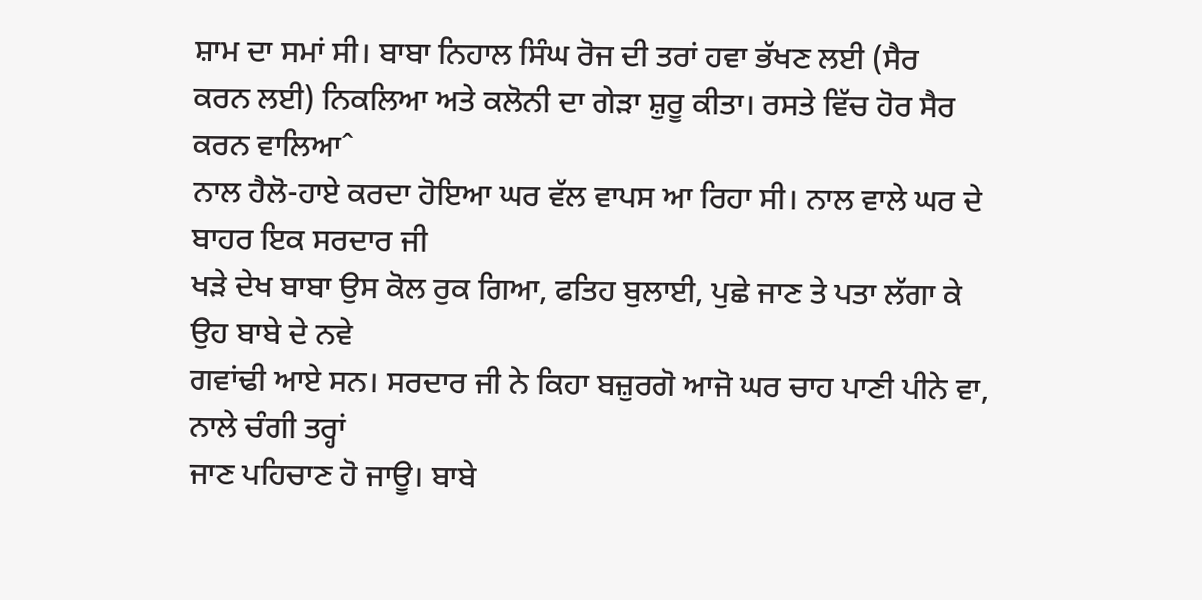ਸ਼ਾਮ ਦਾ ਸਮਾਂ ਸੀ। ਬਾਬਾ ਨਿਹਾਲ ਸਿੰਘ ਰੋਜ ਦੀ ਤਰਾਂ ਹਵਾ ਭੱਖਣ ਲਈ (ਸੈਰ
ਕਰਨ ਲਈ) ਨਿਕਲਿਆ ਅਤੇ ਕਲੋਨੀ ਦਾ ਗੇੜਾ ਸ਼ੁਰੂ ਕੀਤਾ। ਰਸਤੇ ਵਿੱਚ ਹੋਰ ਸੈਰ ਕਰਨ ਵਾਲਿਆˆ
ਨਾਲ ਹੈਲੋ-ਹਾਏ ਕਰਦਾ ਹੋਇਆ ਘਰ ਵੱਲ ਵਾਪਸ ਆ ਰਿਹਾ ਸੀ। ਨਾਲ ਵਾਲੇ ਘਰ ਦੇ ਬਾਹਰ ਇਕ ਸਰਦਾਰ ਜੀ
ਖੜੇ ਦੇਖ ਬਾਬਾ ਉਸ ਕੋਲ ਰੁਕ ਗਿਆ, ਫਤਿਹ ਬੁਲਾਈ, ਪੁਛੇ ਜਾਣ ਤੇ ਪਤਾ ਲੱਗਾ ਕੇ ਉਹ ਬਾਬੇ ਦੇ ਨਵੇ
ਗਵਾਂਢੀ ਆਏ ਸਨ। ਸਰਦਾਰ ਜੀ ਨੇ ਕਿਹਾ ਬਜ਼ੁਰਗੋ ਆਜੋ ਘਰ ਚਾਹ ਪਾਣੀ ਪੀਨੇ ਵਾ, ਨਾਲੇ ਚੰਗੀ ਤਰ੍ਹਾਂ
ਜਾਣ ਪਹਿਚਾਣ ਹੋ ਜਾਊ। ਬਾਬੇ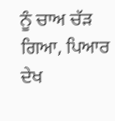ਨੂੰ ਚਾਅ ਚੱੜ ਗਿਆ, ਪਿਆਰ ਦੇਖ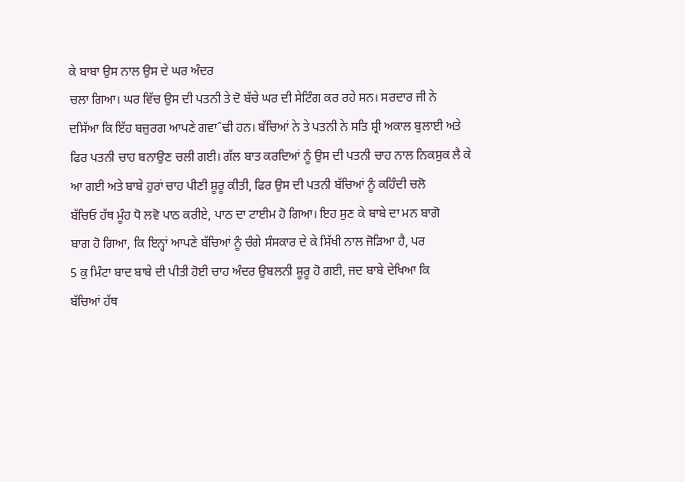ਕੇ ਬਾਬਾ ਉਸ ਨਾਲ ਉਸ ਦੇ ਘਰ ਅੰਦਰ
ਚਲਾ ਗਿਆ। ਘਰ ਵਿੱਚ ਉਸ ਦੀ ਪਤਨੀ ਤੇ ਦੋ ਬੱਚੇ ਘਰ ਦੀ ਸੇਟਿੰਗ ਕਰ ਰਹੇ ਸਨ। ਸਰਦਾਰ ਜੀ ਨੇ
ਦਸਿੱਆ ਕਿ ਇੱਹ ਬਜ਼ੁਰਗ ਆਪਣੇ ਗਵਾˆਢੀ ਹਨ। ਬੱਚਿਆਂ ਨੇ ਤੇ ਪਤਨੀ ਨੇ ਸਤਿ ਸ਼੍ਰੀ ਅਕਾਲ ਬੁਲਾਈ ਅਤੇ
ਫਿਰ ਪਤਨੀ ਚਾਹ ਬਨਾਉਣ ਚਲੀ ਗਈ। ਗੱਲ ਬਾਤ ਕਰਦਿਆਂ ਨੂੰ ਉਸ ਦੀ ਪਤਨੀ ਚਾਹ ਨਾਲ ਨਿਕਸੁਕ ਲੈ ਕੇ
ਆ ਗਈ ਅਤੇ ਬਾਬੇ ਹੁਰਾਂ ਚਾਹ ਪੀਣੀ ਸ਼ੂਰੂ ਕੀਤੀ, ਫਿਰ ਉਸ ਦੀ ਪਤਨੀ ਬੱਚਿਆਂ ਨੂੰ ਕਹਿੰਦੀ ਚਲੋ
ਬੱਚਿਓ ਹੱਥ ਮੂੰਹ ਧੋ ਲਵੋ ਪਾਠ ਕਰੀਏ, ਪਾਠ ਦਾ ਟਾਈਮ ਹੋ ਗਿਆ। ਇਹ ਸੁਣ ਕੇ ਬਾਬੇ ਦਾ ਮਨ ਬਾਗੋ
ਬਾਗ ਹੋ ਗਿਆ, ਕਿ ਇਨ੍ਹਾਂ ਆਪਣੇ ਬੱਚਿਆਂ ਨੂੰ ਚੰਗੇ ਸੰਸਕਾਰ ਦੇ ਕੇ ਸਿੱਖੀ ਨਾਲ ਜੋੜਿਆ ਹੈ, ਪਰ
5 ਕੁ ਮਿੰਟਾ ਬਾਦ ਬਾਬੇ ਦੀ ਪੀਤੀ ਹੋਈ ਚਾਹ ਅੰਦਰ ਉਬਲਨੀ ਸ਼ੂਰੂ ਹੋ ਗਈ, ਜਦ ਬਾਬੇ ਦੇਖਿਆ ਕਿ
ਬੱਚਿਆਂ ਹੱਥ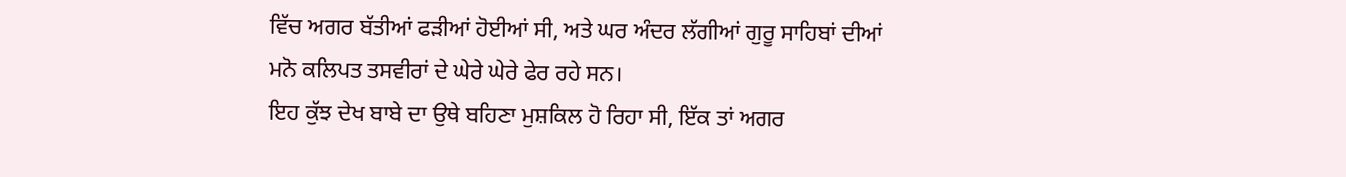ਵਿੱਚ ਅਗਰ ਬੱਤੀਆਂ ਫੜੀਆਂ ਹੋਈਆਂ ਸੀ, ਅਤੇ ਘਰ ਅੰਦਰ ਲੱਗੀਆਂ ਗੁਰੂ ਸਾਹਿਬਾਂ ਦੀਆਂ
ਮਨੋ ਕਲਿਪਤ ਤਸਵੀਰਾਂ ਦੇ ਘੇਰੇ ਘੇਰੇ ਫੇਰ ਰਹੇ ਸਨ।
ਇਹ ਕੁੱਝ ਦੇਖ ਬਾਬੇ ਦਾ ਉਥੇ ਬਹਿਣਾ ਮੁਸ਼ਕਿਲ ਹੋ ਰਿਹਾ ਸੀ, ਇੱਕ ਤਾਂ ਅਗਰ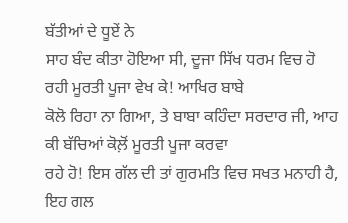ਬੱਤੀਆਂ ਦੇ ਧੂਏਂ ਨੇ
ਸਾਹ ਬੰਦ ਕੀਤਾ ਹੋਇਆ ਸੀ, ਦੂਜਾ ਸਿੱਖ ਧਰਮ ਵਿਚ ਹੋ ਰਹੀ ਮੂਰਤੀ ਪੂਜਾ ਵੇਖ ਕੇ! ਆਖਿਰ ਬਾਬੇ
ਕੋਲੋ ਰਿਹਾ ਨਾ ਗਿਆ, ਤੇ ਬਾਬਾ ਕਹਿੰਦਾ ਸਰਦਾਰ ਜੀ, ਆਹ ਕੀ ਬੱਚਿਆਂ ਕੋਲ਼ੋਂ ਮੂਰਤੀ ਪੂਜਾ ਕਰਵਾ
ਰਹੇ ਹੋ! ਇਸ ਗੱਲ ਦੀ ਤਾਂ ਗੁਰਮਤਿ ਵਿਚ ਸਖਤ ਮਨਾਹੀ ਹੈ, ਇਹ ਗਲ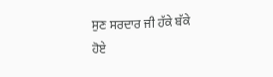ਸੁਣ ਸਰਦਾਰ ਜੀ ਹੱਕੇ ਬੱਕੇ
ਹੋਏ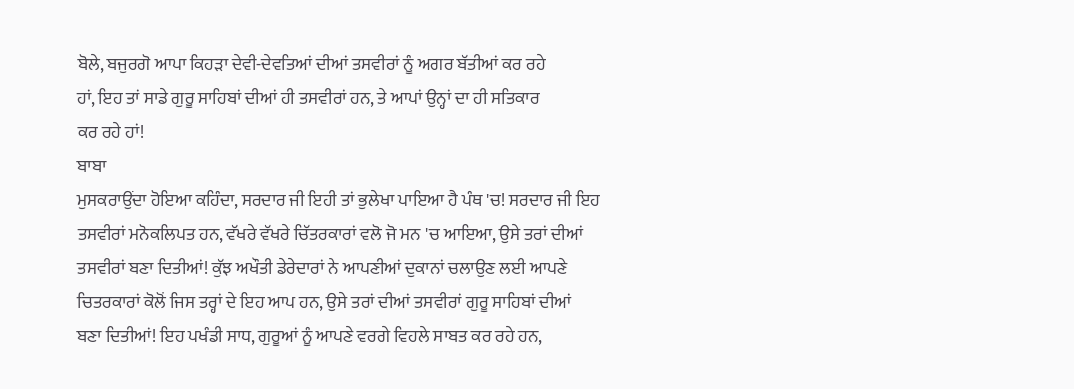ਬੋਲੇ, ਬਜੁਰਗੋ ਆਪਾ ਕਿਹੜਾ ਦੇਵੀ-ਦੇਵਤਿਆਂ ਦੀਆਂ ਤਸਵੀਰਾਂ ਨੂੰ ਅਗਰ ਬੱਤੀਆਂ ਕਰ ਰਹੇ
ਹਾਂ, ਇਹ ਤਾਂ ਸਾਡੇ ਗੁਰੂ ਸਾਹਿਬਾਂ ਦੀਆਂ ਹੀ ਤਸਵੀਰਾਂ ਹਨ, ਤੇ ਆਪਾਂ ਉਨ੍ਹਾਂ ਦਾ ਹੀ ਸਤਿਕਾਰ
ਕਰ ਰਹੇ ਹਾਂ!
ਬਾਬਾ
ਮੁਸਕਰਾਉਂਦਾ ਹੋਇਆ ਕਹਿੰਦਾ, ਸਰਦਾਰ ਜੀ ਇਹੀ ਤਾਂ ਭੁਲੇਖਾ ਪਾਇਆ ਹੈ ਪੰਥ 'ਚ! ਸਰਦਾਰ ਜੀ ਇਹ
ਤਸਵੀਰਾਂ ਮਨੋਕਲਿਪਤ ਹਨ, ਵੱਖਰੇ ਵੱਖਰੇ ਚਿੱਤਰਕਾਰਾਂ ਵਲੋ ਜੋ ਮਨ 'ਚ ਆਇਆ, ਉਸੇ ਤਰਾਂ ਦੀਆਂ
ਤਸਵੀਰਾਂ ਬਣਾ ਦਿਤੀਆਂ! ਕੁੱਝ ਅਖੌਤੀ ਡੇਰੇਦਾਰਾਂ ਨੇ ਆਪਣੀਆਂ ਦੁਕਾਨਾਂ ਚਲਾਉਣ ਲਈ ਆਪਣੇ
ਚਿਤਰਕਾਰਾਂ ਕੋਲੋਂ ਜਿਸ ਤਰ੍ਹਾਂ ਦੇ ਇਹ ਆਪ ਹਨ, ਉਸੇ ਤਰਾਂ ਦੀਆਂ ਤਸਵੀਰਾਂ ਗੁਰੂ ਸਾਹਿਬਾਂ ਦੀਆਂ
ਬਣਾ ਦਿਤੀਆਂ! ਇਹ ਪਖੰਡੀ ਸਾਧ, ਗੁਰੂਆਂ ਨੂੰ ਆਪਣੇ ਵਰਗੇ ਵਿਹਲੇ ਸਾਬਤ ਕਰ ਰਹੇ ਹਨ,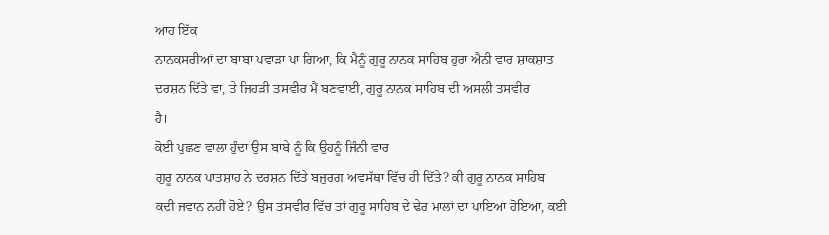ਆਹ ਇੱਕ
ਨਾਨਕਸਰੀਆਂ ਦਾ ਬਾਬਾ ਪਵਾੜਾ ਪਾ ਗਿਆ, ਕਿ ਮੈਨੂੰ ਗੁਰੂ ਨਾਨਕ ਸਾਹਿਬ ਹੁਰਾ ਐਨੀ ਵਾਰ ਸ਼ਾਕਸ਼ਾਤ
ਦਰਸ਼ਨ ਦਿੱਤੇ ਵਾ, ਤੇ ਜਿਹੜੀ ਤਸਵੀਰ ਮੈਂ ਬਣਵਾਈ, ਗੁਰੂ ਨਾਨਕ ਸਾਹਿਬ ਦੀ ਅਸਲੀ ਤਸਵੀਰ
ਹੈ।
ਕੋਈ ਪੁਛਣ ਵਾਲਾ ਹੁੰਦਾ ਉਸ ਬਾਬੇ ਨੂੰ ਕਿ ਉਹਨੂੰ ਜਿੰਨੀ ਵਾਰ
ਗੁਰੂ ਨਾਨਕ ਪਾਤਸ਼ਾਹ ਨੇ ਦਰਸ਼ਨ ਦਿੱਤੇ ਬਜੁਰਗ ਅਵਸੱਥਾ ਵਿੱਚ ਹੀ ਦਿੱਤੇ? ਕੀ ਗੁਰੂ ਨਾਨਕ ਸਾਹਿਬ
ਕਦੀ ਜਵਾਨ ਨਹੀਂ ਹੋਏ? ਉਸ ਤਸਵੀਰ ਵਿੱਚ ਤਾਂ ਗੁਰੂ ਸਾਹਿਬ ਦੇ ਢੇਰ ਮਾਲਾਂ ਦਾ ਪਾਇਆ ਹੋਇਆ, ਕਈ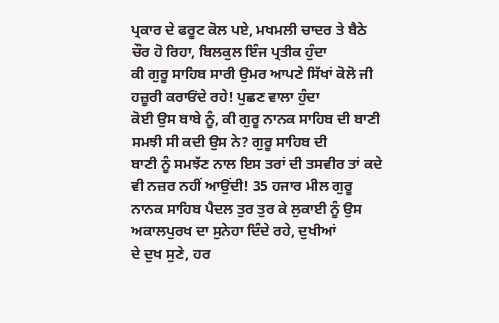ਪ੍ਰਕਾਰ ਦੇ ਫਰੂਟ ਕੋਲ ਪਏ, ਮਖਮਲੀ ਚਾਦਰ ਤੇ ਬੈਠੇ ਚੌਰ ਹੋ ਰਿਹਾ, ਬਿਲਕੁਲ ਇੰਜ ਪ੍ਰਤੀਕ ਹੁੰਦਾ
ਕੀ ਗੁਰੂ ਸਾਹਿਬ ਸਾਰੀ ਉਮਰ ਆਪਣੇ ਸਿੱਖਾਂ ਕੋਲੋ ਜੀ ਹਜ਼ੂਰੀ ਕਰਾਓਂਦੇ ਰਹੇ! ਪੁਛਣ ਵਾਲਾ ਹੁੰਦਾ
ਕੋਈ ਉਸ ਬਾਬੇ ਨੂੰ, ਕੀ ਗੁਰੂ ਨਾਨਕ ਸਾਹਿਬ ਦੀ ਬਾਣੀ ਸਮਝੀ ਸੀ ਕਦੀ ਉਸ ਨੇ? ਗੁਰੂ ਸਾਹਿਬ ਦੀ
ਬਾਣੀ ਨੂੰ ਸਮਝੱਣ ਨਾਲ ਇਸ ਤਰਾਂ ਦੀ ਤਸਵੀਰ ਤਾਂ ਕਦੇ ਵੀ ਨਜ਼ਰ ਨਹੀਂ ਆਉਂਦੀ! 35 ਹਜਾਰ ਮੀਲ ਗੁਰੂ
ਨਾਨਕ ਸਾਹਿਬ ਪੈਦਲ ਤੁਰ ਤੁਰ ਕੇ ਲੁਕਾਈ ਨੂੰ ਉਸ ਅਕਾਲਪੁਰਖ ਦਾ ਸੁਨੇਹਾ ਦਿੰਦੇ ਰਹੇ, ਦੁਖੀਆਂ
ਦੇ ਦੁਖ ਸੁਣੇ, ਹਰ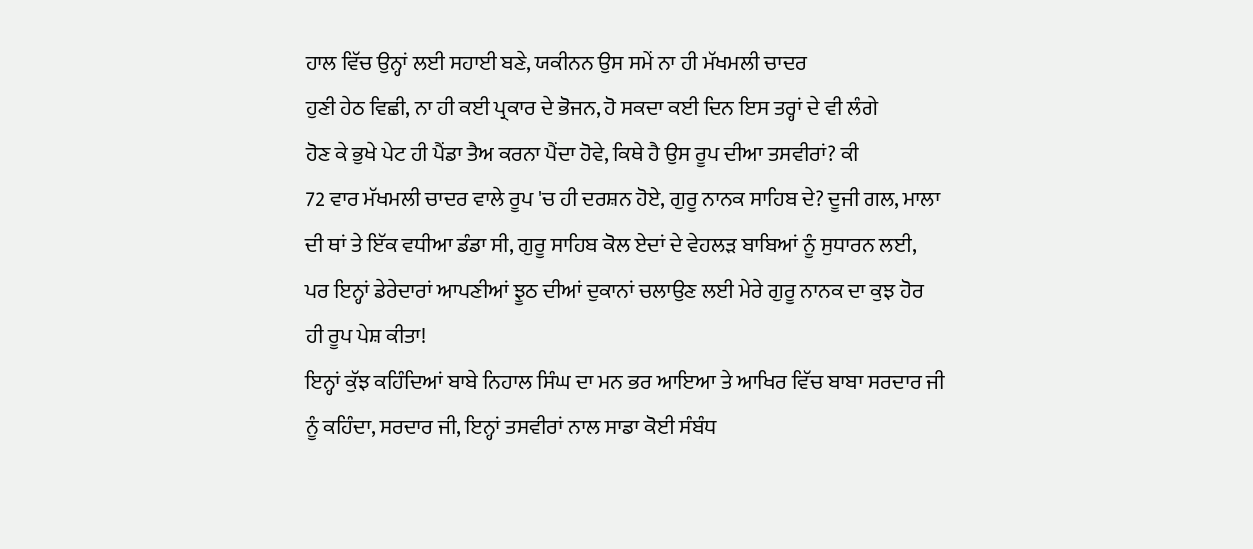ਹਾਲ ਵਿੱਚ ਉਨ੍ਹਾਂ ਲਈ ਸਹਾਈ ਬਣੇ, ਯਕੀਨਨ ਉਸ ਸਮੇਂ ਨਾ ਹੀ ਮੱਖਮਲੀ ਚਾਦਰ
ਹੁਣੀ ਹੇਠ ਵਿਛੀ, ਨਾ ਹੀ ਕਈ ਪ੍ਰਕਾਰ ਦੇ ਭੋਜਨ, ਹੋ ਸਕਦਾ ਕਈ ਦਿਨ ਇਸ ਤਰ੍ਹਾਂ ਦੇ ਵੀ ਲੰਗੇ
ਹੋਣ ਕੇ ਭੁਖੇ ਪੇਟ ਹੀ ਪੈਂਡਾ ਤੈਅ ਕਰਨਾ ਪੈਂਦਾ ਹੋਵੇ, ਕਿਥੇ ਹੈ ਉਸ ਰੂਪ ਦੀਆ ਤਸਵੀਰਾਂ? ਕੀ
72 ਵਾਰ ਮੱਖਮਲੀ ਚਾਦਰ ਵਾਲੇ ਰੂਪ 'ਚ ਹੀ ਦਰਸ਼ਨ ਹੋਏ, ਗੁਰੂ ਨਾਨਕ ਸਾਹਿਬ ਦੇ? ਦੂਜੀ ਗਲ, ਮਾਲਾ
ਦੀ ਥਾਂ ਤੇ ਇੱਕ ਵਧੀਆ ਡੰਡਾ ਸੀ, ਗੁਰੂ ਸਾਹਿਬ ਕੋਲ ਏਦਾਂ ਦੇ ਵੇਹਲੜ ਬਾਬਿਆਂ ਨੂੰ ਸੁਧਾਰਨ ਲਈ,
ਪਰ ਇਨ੍ਹਾਂ ਡੇਰੇਦਾਰਾਂ ਆਪਣੀਆਂ ਝੂਠ ਦੀਆਂ ਦੁਕਾਨਾਂ ਚਲਾਉਣ ਲਈ ਮੇਰੇ ਗੁਰੂ ਨਾਨਕ ਦਾ ਕੁਝ ਹੋਰ
ਹੀ ਰੂਪ ਪੇਸ਼ ਕੀਤਾ!
ਇਨ੍ਹਾਂ ਕੁੱਝ ਕਹਿੰਦਿਆਂ ਬਾਬੇ ਨਿਹਾਲ ਸਿੰਘ ਦਾ ਮਨ ਭਰ ਆਇਆ ਤੇ ਆਖਿਰ ਵਿੱਚ ਬਾਬਾ ਸਰਦਾਰ ਜੀ
ਨੂੰ ਕਹਿੰਦਾ, ਸਰਦਾਰ ਜੀ, ਇਨ੍ਹਾਂ ਤਸਵੀਰਾਂ ਨਾਲ ਸਾਡਾ ਕੋਈ ਸੰਬੰਧ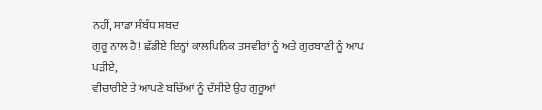ਨਹੀਂ, ਸਾਡਾ ਸੰਬੰਧ ਸ਼ਬਦ
ਗੁਰੂ ਨਾਲ ਹੈ! ਛੱਡੀਏ ਇਨ੍ਹਾਂ ਕਾਲਪਿਨਿਕ ਤਸਵੀਰਾਂ ਨੂੰ ਅਤੇ ਗੁਰਬਾਣੀ ਨੂੰ ਆਪ ਪੜੀਏ,
ਵੀਚਾਰੀਏ ਤੇ ਆਪਣੇ ਬਚਿੱਆਂ ਨੂੰ ਦੱਸੀਏ ਉਹ ਗੁਰੂਆਂ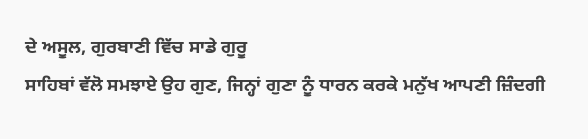ਦੇ ਅਸੂਲ, ਗੁਰਬਾਣੀ ਵਿੱਚ ਸਾਡੇ ਗੁਰੂ
ਸਾਹਿਬਾਂ ਵੱਲੋ ਸਮਝਾਏ ਉਹ ਗੁਣ, ਜਿਨ੍ਹਾਂ ਗੁਣਾ ਨੂੰ ਧਾਰਨ ਕਰਕੇ ਮਨੁੱਖ ਆਪਣੀ ਜ਼ਿੰਦਗੀ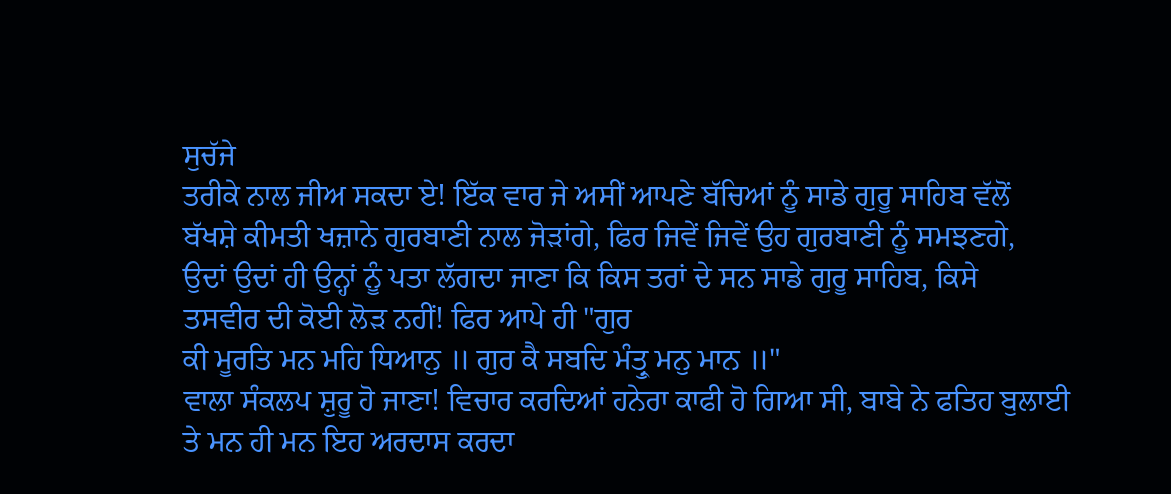ਸੁਚੱਜੇ
ਤਰੀਕੇ ਨਾਲ ਜੀਅ ਸਕਦਾ ਏ! ਇੱਕ ਵਾਰ ਜੇ ਅਸੀਂ ਆਪਣੇ ਬੱਚਿਆਂ ਨੂੰ ਸਾਡੇ ਗੁਰੂ ਸਾਹਿਬ ਵੱਲੋਂ
ਬੱਖਸ਼ੇ ਕੀਮਤੀ ਖਜ਼ਾਨੇ ਗੁਰਬਾਣੀ ਨਾਲ ਜੋੜਾਂਗੇ, ਫਿਰ ਜਿਵੇਂ ਜਿਵੇਂ ਉਹ ਗੁਰਬਾਣੀ ਨੂੰ ਸਮਝਣਗੇ,
ਉਦਾਂ ਉਦਾਂ ਹੀ ਉਨ੍ਹਾਂ ਨੂੰ ਪਤਾ ਲੱਗਦਾ ਜਾਣਾ ਕਿ ਕਿਸ ਤਰਾਂ ਦੇ ਸਨ ਸਾਡੇ ਗੁਰੂ ਸਾਹਿਬ, ਕਿਸੇ
ਤਸਵੀਰ ਦੀ ਕੋਈ ਲੋੜ ਨਹੀਂ! ਫਿਰ ਆਪੇ ਹੀ "ਗੁਰ
ਕੀ ਮੂਰਤਿ ਮਨ ਮਹਿ ਧਿਆਨੁ ॥ ਗੁਰ ਕੈ ਸਬਦਿ ਮੰਤ੍ਰੁ ਮਨੁ ਮਾਨ ॥"
ਵਾਲਾ ਸੰਕਲਪ ਸ਼ੁਰੂ ਹੋ ਜਾਣਾ! ਵਿਚਾਰ ਕਰਦਿਆਂ ਹਨੇਰਾ ਕਾਫੀ ਹੋ ਗਿਆ ਸੀ, ਬਾਬੇ ਨੇ ਫਤਿਹ ਬੁਲਾਈ
ਤੇ ਮਨ ਹੀ ਮਨ ਇਹ ਅਰਦਾਸ ਕਰਦਾ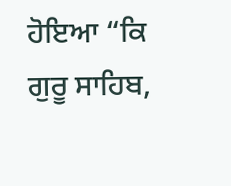ਹੋਇਆ “ਕਿ ਗੁਰੂ ਸਾਹਿਬ,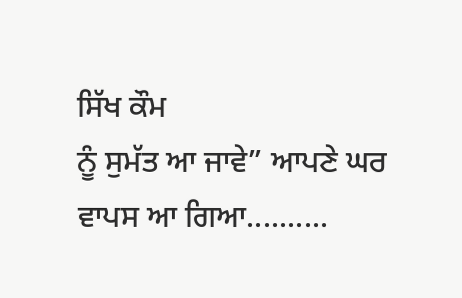ਸਿੱਖ ਕੌਮ
ਨੂੰ ਸੁਮੱਤ ਆ ਜਾਵੇ” ਆਪਣੇ ਘਰ ਵਾਪਸ ਆ ਗਿਆ..........